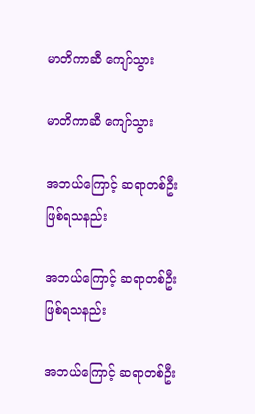မာတိကာဆီ ကျော်သွား

မာတိကာဆီ ကျော်သွား

အဘယ်ကြောင့် ဆရာတစ်ဦးဖြစ်ရသနည်း

အဘယ်ကြောင့် ဆရာတစ်ဦးဖြစ်ရသနည်း

အဘယ်ကြောင့် ဆရာတစ်ဦး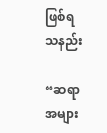ဖြစ်ရသနည်း

“ဆရာအများ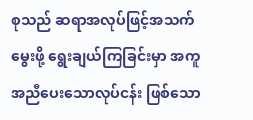စုသည် ဆရာအလုပ်ဖြင့်အသက်မွေးဖို့ ရွေးချယ်ကြခြင်းမှာ အကူအညီပေးသောလုပ်ငန်း ဖြစ်သော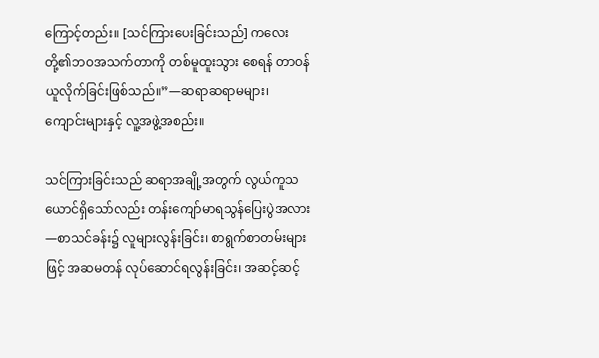ကြောင့်တည်း။ [သင်ကြားပေးခြင်းသည်] ကလေးတို့၏ဘဝအသက်တာကို တစ်မူထူးသွား စေရန် တာဝန်ယူလိုက်ခြင်းဖြစ်သည်။”—ဆရာဆရာမများ၊ ကျောင်းများနှင့် လူ့အဖွဲ့အစည်း။

သင်ကြားခြင်းသည် ဆရာအချို့အတွက် လွယ်ကူသယောင်ရှိသော်လည်း တန်းကျော်မာရသွန်ပြေးပွဲအလား—စာသင်ခန်း၌ လူများလွန်းခြင်း၊ စာရွက်စာတမ်းများဖြင့် အဆမတန် လုပ်ဆောင်ရလွန်းခြင်း၊ အဆင့်ဆင့်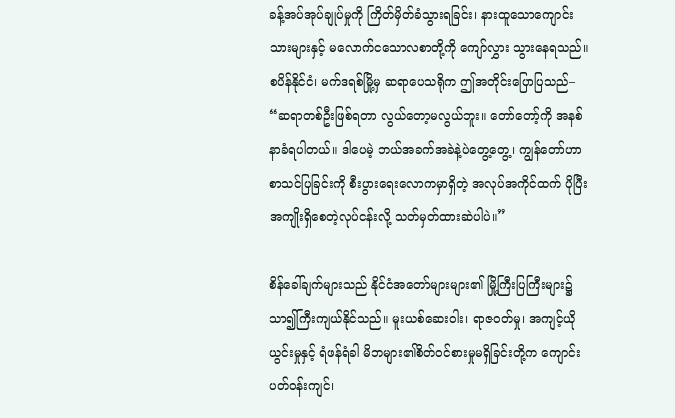ခန့်အပ်အုပ်ချုပ်မှုကို ကြိတ်မှိတ်ခံသွားရခြင်း၊ နားထူသောကျောင်းသားများနှင့် မလောက်ငသောလစာတို့ကို ကျော်လွှား သွားနေရသည်။ စပိန်နိုင်ငံ၊ မက်ဒရစ်မြို့မှ ဆရာပေသရိုက ဤအတိုင်းပြောပြသည်– “ဆရာတစ်ဦးဖြစ်ရတာ လွယ်တော့မလွယ်ဘူး။ တော်တော့်ကို အနစ်နာခံရပါတယ်။ ဒါပေမဲ့ ဘယ်အခက်အခဲနဲ့ပဲတွေ့တွေ့၊ ကျွန်တော်ဟာ စာသင်ပြခြင်းကို စီးပွားရေးလောကမှာရှိတဲ့ အလုပ်အကိုင်ထက် ပိုပြီးအကျိုးရှိစေတဲ့လုပ်ငန်းလို့ သတ်မှတ်ထားဆဲပါပဲ။”

စိန်ခေါ်ချက်များသည် နိုင်ငံအတော်များများ၏ မြို့ကြီးပြကြီးများ၌ သာ၍ကြီးကျယ်နိုင်သည်။ မူးယစ်ဆေးဝါး၊ ရာဇဝတ်မှု၊ အကျင့်ယိုယွင်းမှုနှင့် ရံဖန်ရံခါ မိဘများ၏စိတ်ဝင်စားမှုမရှိခြင်းတို့က ကျောင်းပတ်ဝန်းကျင်၊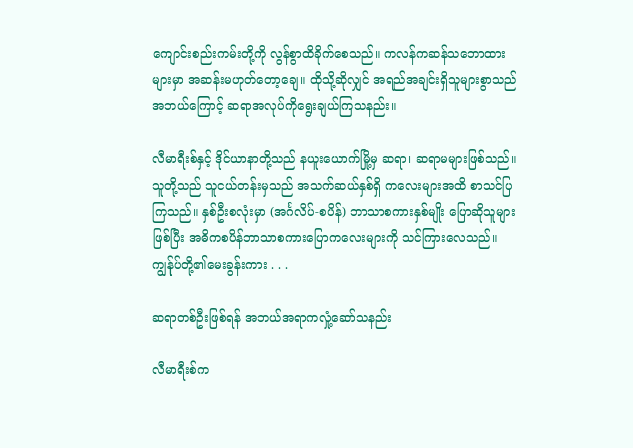ကျောင်းစည်းကမ်းတို့ကို လွန်စွာထိခိုက်စေသည်။ ကလန်ကဆန်သဘောထားများမှာ အဆန်းမဟုတ်တော့ချေ။ ထိုသို့ဆိုလျှင် အရည်အချင်းရှိသူများစွာသည် အဘယ်ကြောင့် ဆရာအလုပ်ကိုရွေးချယ်ကြသနည်း။

လီမာရီးစ်နှင့် ဒိုင်ယာနာတို့သည် နယူးယောက်မြို့မှ ဆရာ၊ ဆရာမများဖြစ်သည်။ သူတို့သည် သူငယ်တန်းမှသည် အသက်ဆယ်နှစ်ရှိ ကလေးများအထိ စာသင်ပြကြသည်။ နှစ်ဦးစလုံးမှာ (အင်္ဂလိပ်-စပိန်) ဘာသာစကားနှစ်မျိုး ပြောဆိုသူများဖြစ်ပြီး အဓိကစပိန်ဘာသာစကားပြောကလေးများကို သင်ကြားလေသည်။ ကျွန်ုပ်တို့၏မေးခွန်းကား . . .

ဆရာတစ်ဦးဖြစ်ရန် အဘယ်အရာကလှုံ့ဆော်သနည်း

လီမာရီးစ်က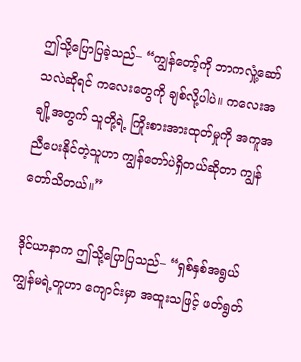ဤသို့ပြောပြခဲ့သည်– “ကျွန်တော့်ကို ဘာကလှုံ့ဆော်သလဲဆိုရင် ကလေးတွေကို ချစ်လို့ပါပဲ။ ကလေးအချို့အတွက် သူတို့ရဲ့ ကြိုးစားအားထုတ်မှုကို အကူအညီပေးနိုင်တဲ့သူဟာ ကျွန်တော်ပဲရှိတယ်ဆိုတာ ကျွန်တော်သိတယ်။”

ဒိုင်ယာနာက ဤသို့ပြောပြသည်– “ရှစ်နှစ်အရွယ် ကျွန်မရဲ့တူဟာ ကျောင်းမှာ အထူးသဖြင့် ဖတ်ရွတ်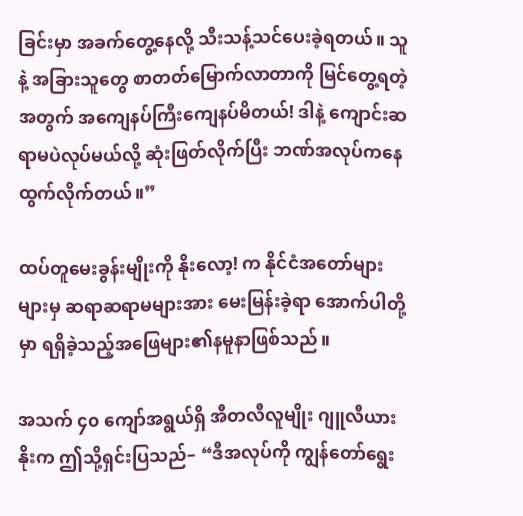ခြင်းမှာ အခက်တွေ့နေလို့ သီးသန့်သင်ပေးခဲ့ရတယ်။ သူနဲ့ အခြားသူတွေ စာတတ်မြောက်လာတာကို မြင်တွေ့ရတဲ့အတွက် အကျေနပ်ကြီးကျေနပ်မိတယ်! ဒါနဲ့ ကျောင်းဆရာမပဲလုပ်မယ်လို့ ဆုံးဖြတ်လိုက်ပြီး ဘဏ်အလုပ်ကနေ ထွက်လိုက်တယ်။”

ထပ်တူမေးခွန်းမျိုးကို နိုးလော့! က နိုင်ငံအတော်များများမှ ဆရာဆရာမများအား မေးမြန်းခဲ့ရာ အောက်ပါတို့မှာ ရရှိခဲ့သည့်အဖြေများ၏နမူနာဖြစ်သည်။

အသက် ၄၀ ကျော်အရွယ်ရှိ အီတလီလူမျိုး ဂျူလီယားနိုးက ဤသို့ရှင်းပြသည်– “ဒီအလုပ်ကို ကျွန်တော်ရွေး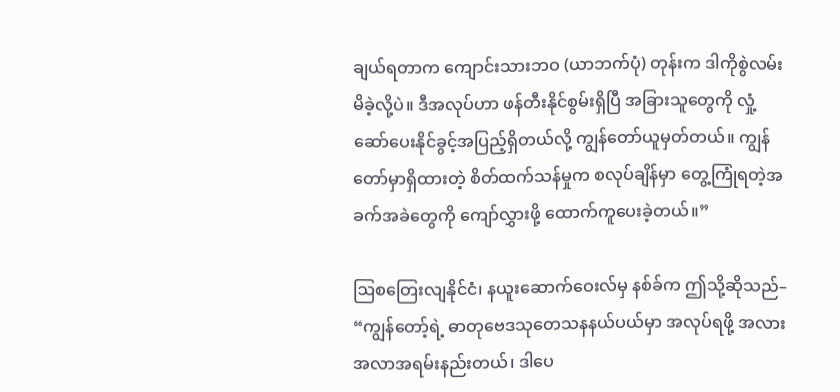ချယ်ရတာက ကျောင်းသားဘဝ (ယာဘက်ပုံ) တုန်းက ဒါကိုစွဲလမ်းမိခဲ့လို့ပဲ။ ဒီအလုပ်ဟာ ဖန်တီးနိုင်စွမ်းရှိပြီ အခြားသူတွေကို လှုံ့ဆော်ပေးနိုင်ခွင့်အပြည့်ရှိတယ်လို့ ကျွန်တော်ယူမှတ်တယ်။ ကျွန်တော်မှာရှိထားတဲ့ စိတ်ထက်သန်မှုက စလုပ်ချိန်မှာ တွေ့ကြုံရတဲ့အခက်အခဲတွေကို ကျော်လွှားဖို့ ထောက်ကူပေးခဲ့တယ်။”

ဩစတြေးလျနိုင်ငံ၊ နယူးဆောက်ဝေးလ်မှ နစ်ခ်က ဤသို့ဆိုသည်– “ကျွန်တော့်ရဲ့ ဓာတုဗေဒသုတေသနနယ်ပယ်မှာ အလုပ်ရဖို့ အလားအလာအရမ်းနည်းတယ်၊ ဒါပေ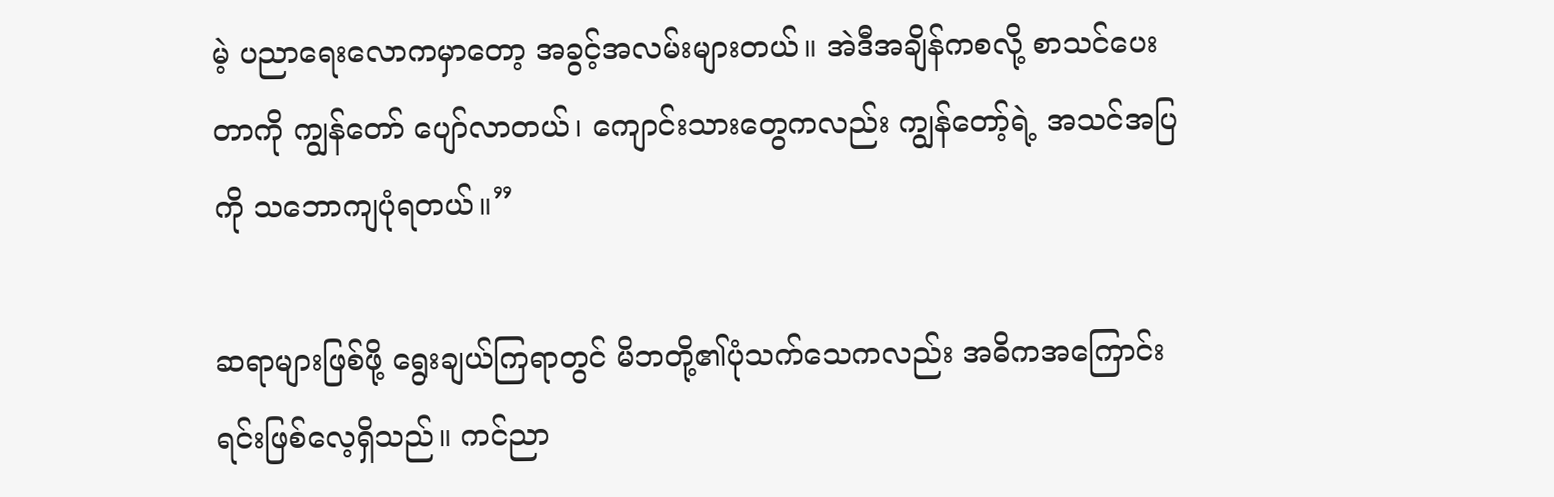မဲ့ ပညာရေးလောကမှာတော့ အခွင့်အလမ်းများတယ်။ အဲဒီအချိန်ကစလို့ စာသင်ပေးတာကို ကျွန်တော် ပျော်လာတယ်၊ ကျောင်းသားတွေကလည်း ကျွန်တော့်ရဲ့ အသင်အပြကို သဘောကျပုံရတယ်။”

ဆရာများဖြစ်ဖို့ ရွေးချယ်ကြရာတွင် မိဘတို့၏ပုံသက်သေကလည်း အဓိကအကြောင်းရင်းဖြစ်လေ့ရှိသည်။ ကင်ညာ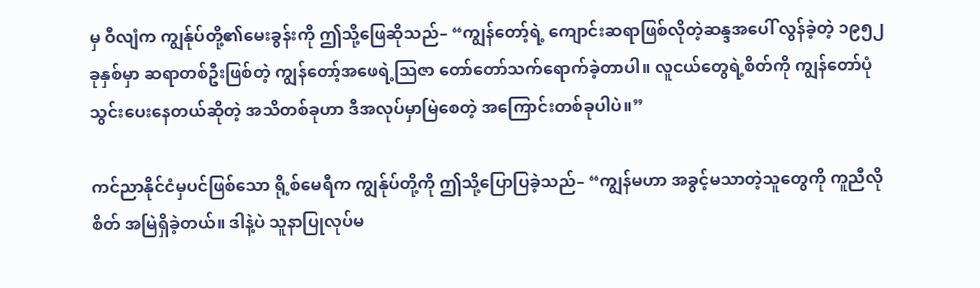မှ ဝီလျံက ကျွန်ုပ်တို့၏မေးခွန်းကို ဤသို့ဖြေဆိုသည်– “ကျွန်တော့်ရဲ့ ကျောင်းဆရာဖြစ်လိုတဲ့ဆန္ဒအပေါ် လွန်ခဲ့တဲ့ ၁၉၅၂ ခုနှစ်မှာ ဆရာတစ်ဦးဖြစ်တဲ့ ကျွန်တော့်အဖေရဲ့သြဇာ တော်တော်သက်ရောက်ခဲ့တာပါ။ လူငယ်တွေရဲ့စိတ်ကို ကျွန်တော်ပုံသွင်းပေးနေတယ်ဆိုတဲ့ အသိတစ်ခုဟာ ဒီအလုပ်မှာမြဲစေတဲ့ အကြောင်းတစ်ခုပါပဲ။”

ကင်ညာနိုင်ငံမှပင်ဖြစ်သော ရို့စ်မေရီက ကျွန်ုပ်တို့ကို ဤသို့ပြောပြခဲ့သည်– “ကျွန်မဟာ အခွင့်မသာတဲ့သူတွေကို ကူညီလိုစိတ် အမြဲရှိခဲ့တယ်။ ဒါနဲ့ပဲ သူနာပြုလုပ်မ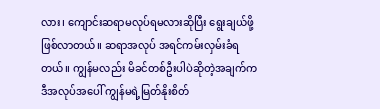လား၊ ကျောင်းဆရာမလုပ်ရမလားဆိုပြီး ရွေးချယ်ဖို့ ဖြစ်လာတယ်။ ဆရာအလုပ် အရင်ကမ်းလှမ်းခံရတယ်။ ကျွန်မလည်း မိခင်တစ်ဦးပါပဲဆိုတဲ့အချက်က ဒီအလုပ်အပေါ် ကျွန်မရဲ့မြတ်နိုးစိတ်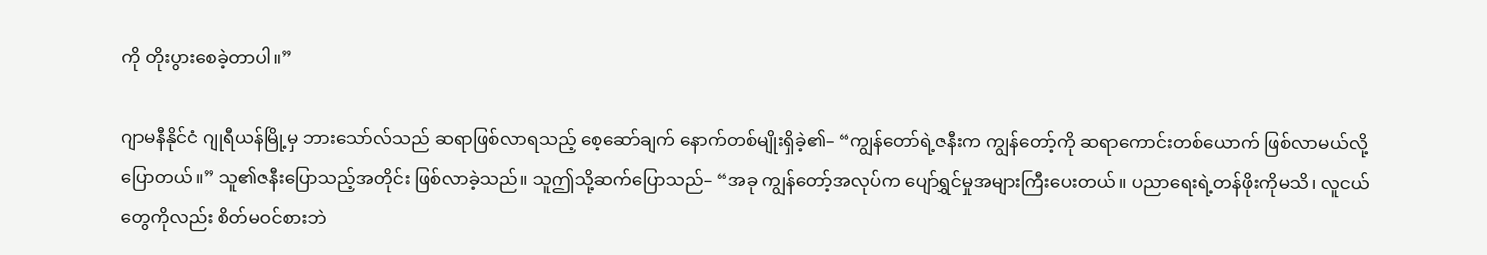ကို တိုးပွားစေခဲ့တာပါ။”

ဂျာမနီနိုင်ငံ ဂျုရီယန်မြို့မှ ဘားသော်လ်သည် ဆရာဖြစ်လာရသည့် စေ့ဆော်ချက် နောက်တစ်မျိုးရှိခဲ့၏– “ကျွန်တော်ရဲ့ဇနီးက ကျွန်တော့်ကို ဆရာကောင်းတစ်ယောက် ဖြစ်လာမယ်လို့ပြောတယ်။” သူ၏ဇနီးပြောသည့်အတိုင်း ဖြစ်လာခဲ့သည်။ သူဤသို့ဆက်ပြောသည်– “အခု ကျွန်တော့်အလုပ်က ပျော်ရွှင်မှုအများကြီးပေးတယ်။ ပညာရေးရဲ့တန်ဖိုးကိုမသိ၊ လူငယ်တွေကိုလည်း စိတ်မဝင်စားဘဲ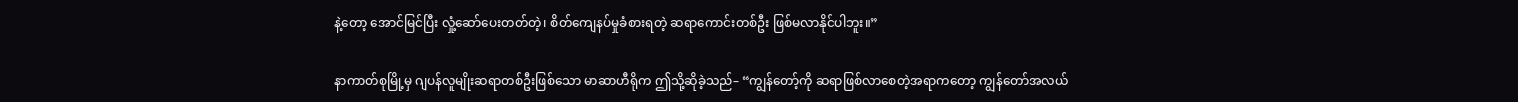နဲ့တော့ အောင်မြင်ပြီး လှုံ့ဆော်ပေးတတ်တဲ့၊ စိတ်ကျေနပ်မှုခံစားရတဲ့ ဆရာကောင်းတစ်ဦး ဖြစ်မလာနိုင်ပါဘူး။”

နာကာတ်စုမြို့မှ ဂျပန်လူမျိုးဆရာတစ်ဦးဖြစ်သော မာဆာဟီရိုက ဤသို့ဆိုခဲ့သည်– “ကျွန်တော့်ကို ဆရာဖြစ်လာစေတဲ့အရာကတော့ ကျွန်တော်အလယ်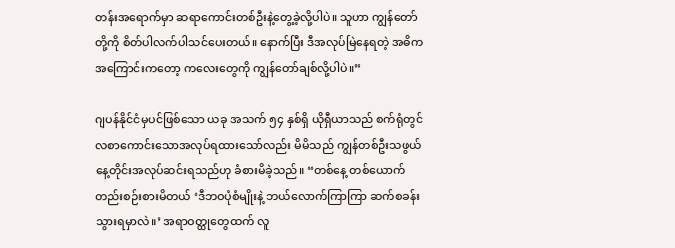တန်းအရောက်မှာ ဆရာကောင်းတစ်ဦးနဲ့တွေ့ခဲ့လို့ပါပဲ။ သူဟာ ကျွန်တော်တို့ကို စိတ်ပါလက်ပါသင်ပေးတယ်။ နောက်ပြီး ဒီအလုပ်မြဲနေရတဲ့ အဓိကအကြောင်းကတော့ ကလေးတွေကို ကျွန်တော်ချစ်လို့ပါပဲ။”

ဂျပန်နိုင်ငံမှပင်ဖြစ်သော ယခု အသက် ၅၄ နှစ်ရှိ ယိုရှီယာသည် စက်ရုံတွင် လစာကောင်းသောအလုပ်ရထားသော်လည်း မိမိသည် ကျွန်တစ်ဦးသဖွယ် နေ့တိုင်းအလုပ်ဆင်းရသည်ဟု ခံစားမိခဲ့သည်။ “တစ်နေ့ တစ်ယောက်တည်းစဉ်းစားမိတယ် ‘ဒီဘဝပုံစံမျိုးနဲ့ ဘယ်လောက်ကြာကြာ ဆက်စခန်းသွားရမှာလဲ။’ အရာဝတ္ထုတွေထက် လူ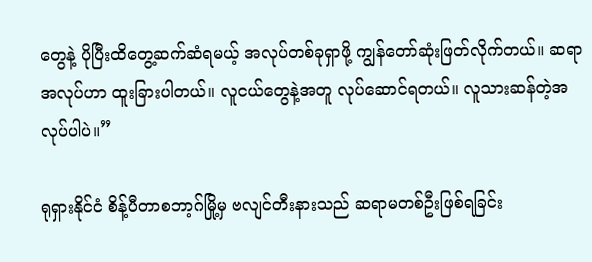တွေနဲ့ ပိုပြီးထိတွေ့ဆက်ဆံရမယ့် အလုပ်တစ်ခုရှာဖို့ ကျွန်တော်ဆုံးဖြတ်လိုက်တယ်။ ဆရာအလုပ်ဟာ ထူးခြားပါတယ်။ လူငယ်တွေနဲ့အတူ လုပ်ဆောင်ရတယ်။ လူသားဆန်တဲ့အလုပ်ပါပဲ။”

ရုရှားနိုင်ငံ စိန့်ပီတာစဘာ့ဂ်မြို့မှ ဗလျင်တီးနားသည် ဆရာမတစ်ဦးဖြစ်ရခြင်း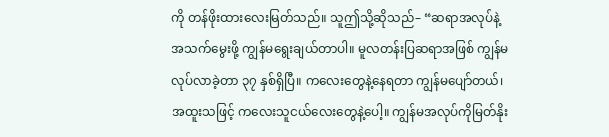ကို တန်ဖိုးထားလေးမြတ်သည်။ သူဤသို့ဆိုသည်– “ဆရာအလုပ်နဲ့ အသက်မွေးဖို့ ကျွန်မရွေးချယ်တာပါ။ မူလတန်းပြဆရာအဖြစ် ကျွန်မလုပ်လာခဲ့တာ ၃၇ နှစ်ရှိပြီ။ ကလေးတွေနဲ့နေရတာ ကျွန်မပျော်တယ်၊ အထူးသဖြင့် ကလေးသူငယ်လေးတွေနဲ့ပေါ့။ ကျွန်မအလုပ်ကိုမြတ်နိုး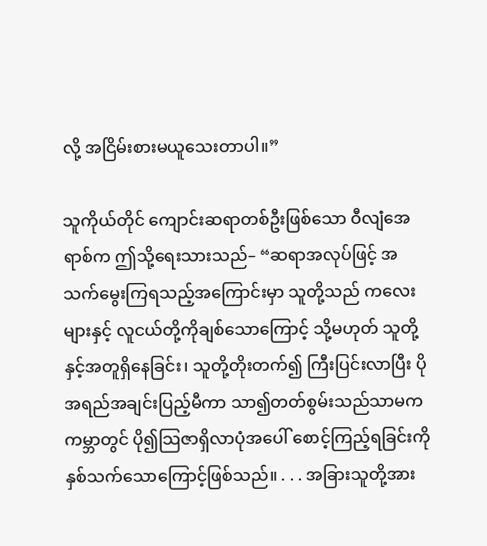လို့ အငြိမ်းစားမယူသေးတာပါ။”

သူကိုယ်တိုင် ကျောင်းဆရာတစ်ဦးဖြစ်သော ဝီလျံအေရာစ်က ဤသို့ရေးသားသည်– “ဆရာအလုပ်ဖြင့် အသက်မွေးကြရသည့်အကြောင်းမှာ သူတို့သည် ကလေးများနှင့် လူငယ်တို့ကိုချစ်သောကြောင့် သို့မဟုတ် သူတို့နှင့်အတူရှိနေခြင်း၊ သူတို့တိုးတက်၍ ကြီးပြင်းလာပြီး ပိုအရည်အချင်းပြည့်မီကာ သာ၍တတ်စွမ်းသည်သာမက ကမ္ဘာတွင် ပို၍သြဇာရှိလာပုံအပေါ် စောင့်ကြည့်ရခြင်းကို နှစ်သက်သောကြောင့်ဖြစ်သည်။ . . . အခြားသူတို့အား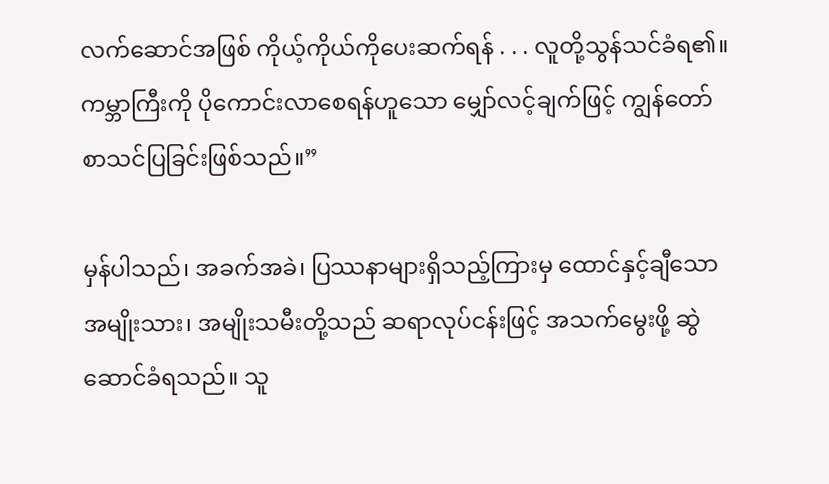လက်ဆောင်အဖြစ် ကိုယ့်ကိုယ်ကိုပေးဆက်ရန် . . . လူတို့သွန်သင်ခံရ၏။ ကမ္ဘာကြီးကို ပိုကောင်းလာစေရန်ဟူသော မျှော်လင့်ချက်ဖြင့် ကျွန်တော် စာသင်ပြခြင်းဖြစ်သည်။”

မှန်ပါသည်၊ အခက်အခဲ၊ ပြဿနာများရှိသည့်ကြားမှ ထောင်နှင့်ချီသော အမျိုးသား၊ အမျိုးသမီးတို့သည် ဆရာလုပ်ငန်းဖြင့် အသက်မွေးဖို့ ဆွဲဆောင်ခံရသည်။ သူ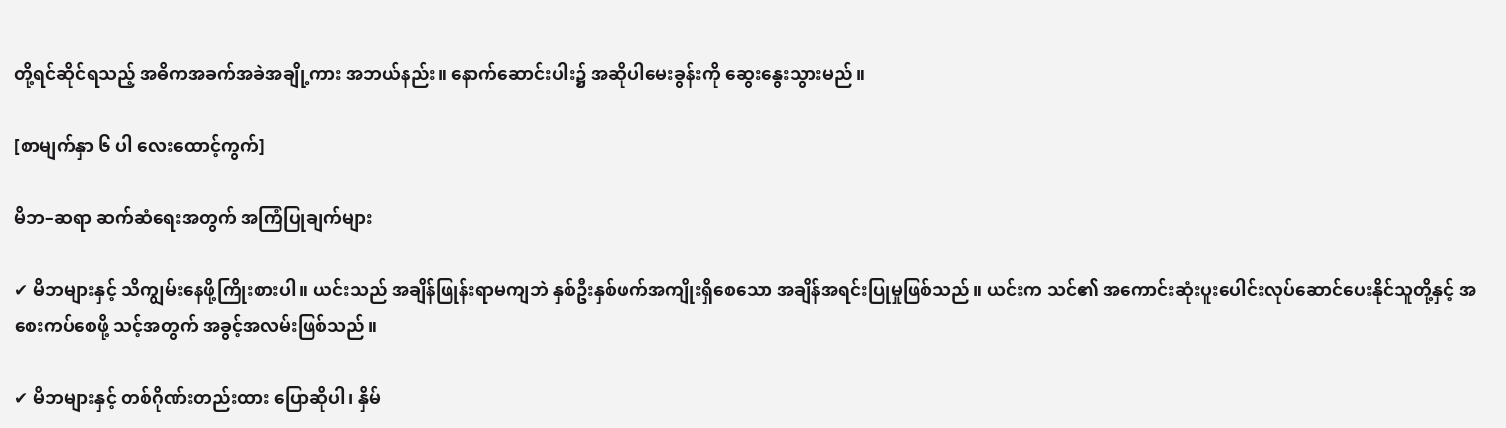တို့ရင်ဆိုင်ရသည့် အဓိကအခက်အခဲအချို့ကား အဘယ်နည်း။ နောက်ဆောင်းပါး၌ အဆိုပါမေးခွန်းကို ဆွေးနွေးသွားမည်။

[စာမျက်နှာ ၆ ပါ လေးထောင့်ကွက်]

မိဘ–ဆရာ ဆက်ဆံရေးအတွက် အကြံပြုချက်များ

✔ မိဘများနှင့် သိကျွမ်းနေဖို့ကြိုးစားပါ။ ယင်းသည် အချိန်ဖြုန်းရာမကျဘဲ နှစ်ဦးနှစ်ဖက်အကျိုးရှိစေသော အချိန်အရင်းပြုမှုဖြစ်သည်။ ယင်းက သင်၏ အကောင်းဆုံးပူးပေါင်းလုပ်ဆောင်ပေးနိုင်သူတို့နှင့် အစေးကပ်စေဖို့ သင့်အတွက် အခွင့်အလမ်းဖြစ်သည်။

✔ မိဘများနှင့် တစ်ဂိုဏ်းတည်းထား ပြောဆိုပါ၊ နှိမ်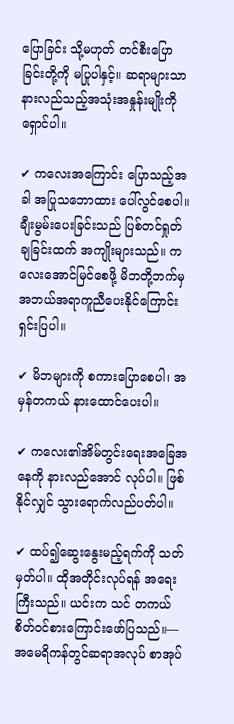ပြောခြင်း သို့မဟုတ် တင်စီးပြောခြင်းတို့ကို မပြုပါနှင့်။ ဆရာများသာနားလည်သည့်အသုံးအနှုန်းမျိုးကို ရှောင်ပါ။

✔ ကလေးအကြောင်း ပြောသည့်အခါ အပြုသဘောထား ပေါ်လွင်စေပါ။ ချီးမွမ်းပေးခြင်းသည် ပြစ်တင်ရှုတ်ချခြင်းထက် အကျိုးများသည်။ ကလေးအောင်မြင်စေဖို့ မိဘတို့ဘက်မှ အဘယ်အရာကူညီပေးနိုင်ကြောင်း ရှင်းပြပါ။

✔ မိဘများကို စကားပြောစေပါ၊ အမှန်တကယ် နားထောင်ပေးပါ။

✔ ကလေး၏အိမ်တွင်းရေးအခြေအနေကို နားလည်အောင် လုပ်ပါ။ ဖြစ်နိုင်လျှင် သွားရောက်လည်ပတ်ပါ။

✔ ထပ်၍ဆွေးနွေးမည့်ရက်ကို သတ်မှတ်ပါ။ ထိုအတိုင်းလုပ်ရန် အရေးကြီးသည်။ ယင်းက သင် တကယ်စိတ်ဝင်စားကြောင်းဖော်ပြသည်။—အမေရိကန်တွင်ဆရာအလုပ် စာအုပ်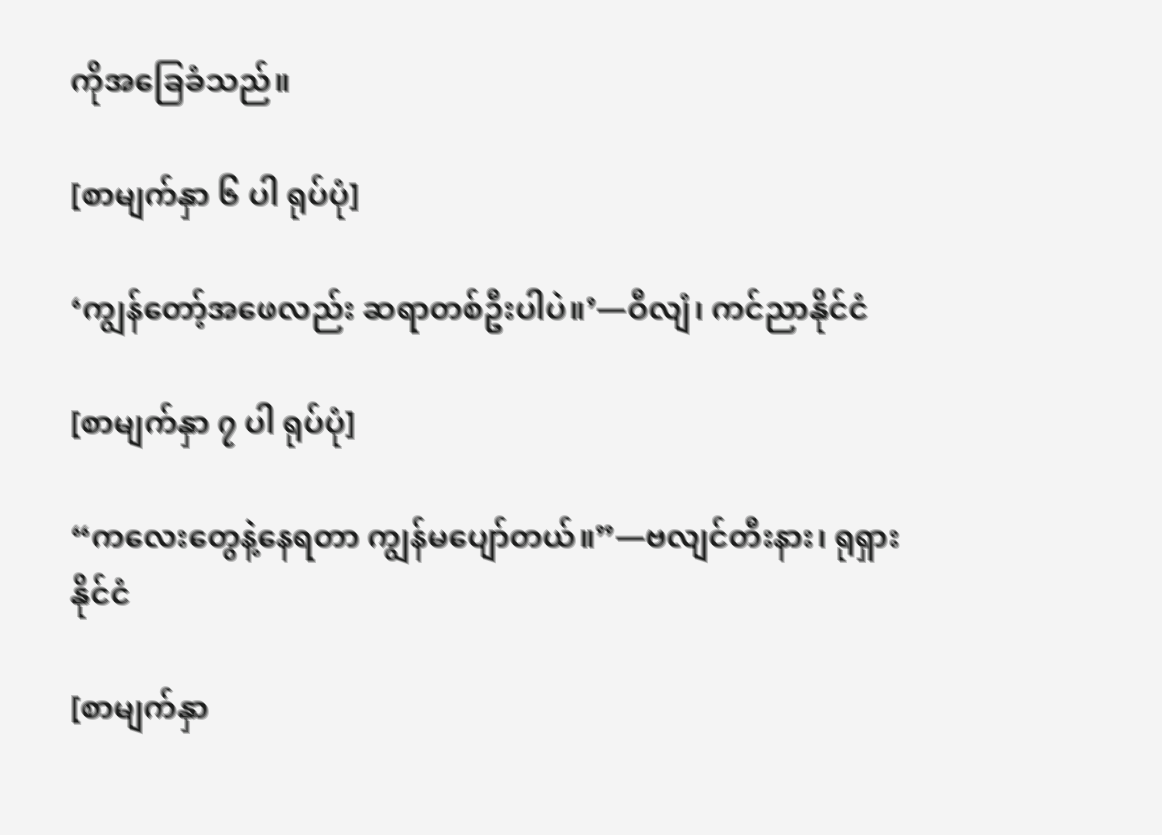ကိုအခြေခံသည်။

[စာမျက်နှာ ၆ ပါ ရုပ်ပုံ]

‘ကျွန်တော့်အဖေလည်း ဆရာတစ်ဦးပါပဲ။’—ဝီလျံ၊ ကင်ညာနိုင်ငံ

[စာမျက်နှာ ၇ ပါ ရုပ်ပုံ]

“ကလေးတွေနဲ့နေရတာ ကျွန်မပျော်တယ်။”—ဗလျင်တီးနား၊ ရုရှားနိုင်ငံ

[စာမျက်နှာ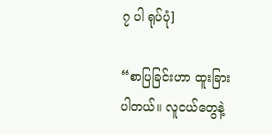၇ ပါ ရုပ်ပုံ]

“စာပြခြင်းဟာ ထူးခြားပါတယ်။ လူငယ်တွေနဲ့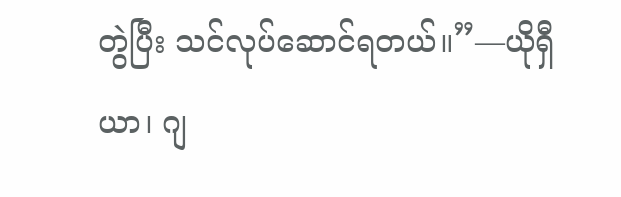တွဲပြီး သင်လုပ်ဆောင်ရတယ်။”—ယိုရှီယာ၊ ဂျ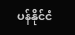ပန်နိုင်ငံ